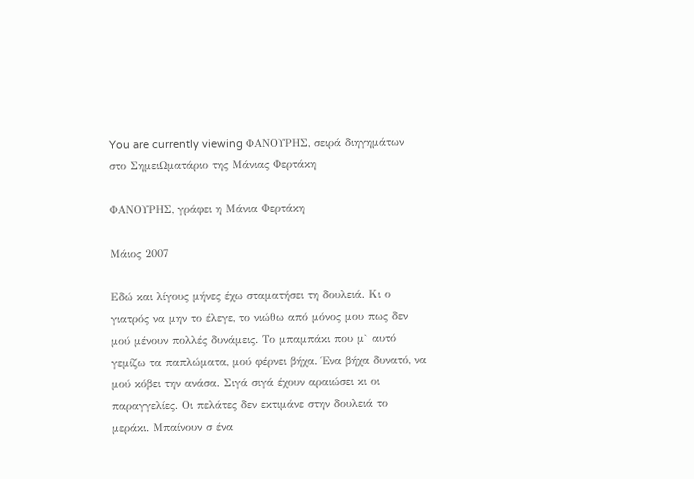You are currently viewing ΦΑΝΟΥΡΗΣ, σειρά διηγημάτων στο ΣημειΩματάριο της Μάνιας Φερτάκη

ΦΑΝΟΥΡΗΣ, γράφει η Μάνια Φερτάκη

Μάιος 2007

Εδώ και λίγους μήνες έχω σταματήσει τη δουλειά. Κι ο γιατρός να μην το έλεγε, το νιώθω από μόνος μου πως δεν μού μένουν πολλές δυνάμεις. Το μπαμπάκι που μ` αυτό γεμίζω τα παπλώματα, μού φέρνει βήχα. Ένα βήχα δυνατό, να μού κόβει την ανάσα. Σιγά σιγά έχουν αραιώσει κι οι παραγγελίες. Οι πελάτες δεν εκτιμάνε στην δουλειά το μεράκι. Μπαίνουν σ ένα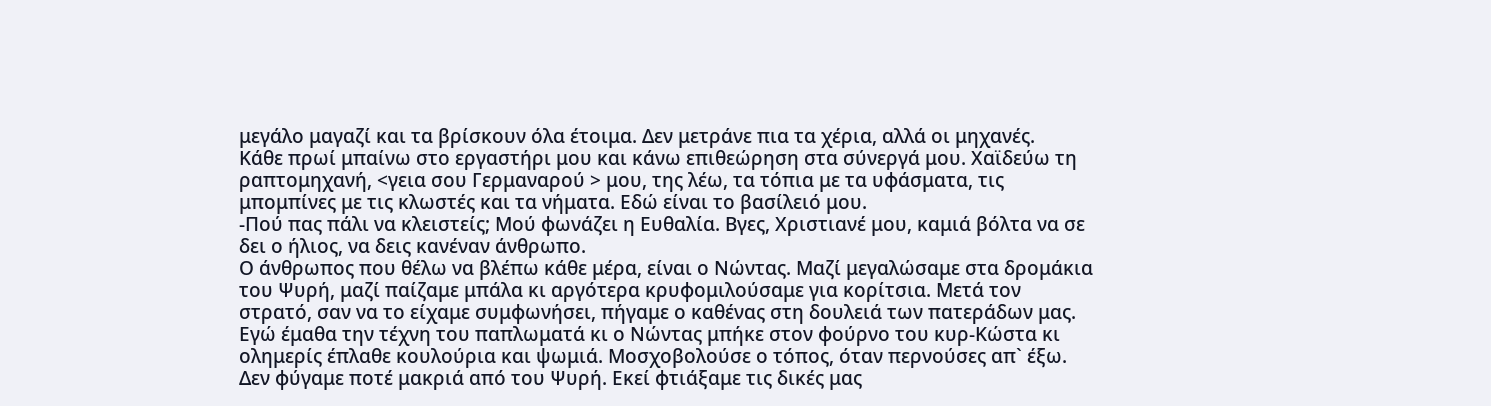μεγάλο μαγαζί και τα βρίσκουν όλα έτοιμα. Δεν μετράνε πια τα χέρια, αλλά οι μηχανές.
Κάθε πρωί μπαίνω στο εργαστήρι μου και κάνω επιθεώρηση στα σύνεργά μου. Χαϊδεύω τη ραπτομηχανή, <γεια σου Γερμαναρού > μου, της λέω, τα τόπια με τα υφάσματα, τις μπομπίνες με τις κλωστές και τα νήματα. Εδώ είναι το βασίλειό μου.
-Πού πας πάλι να κλειστείς; Μού φωνάζει η Ευθαλία. Βγες, Χριστιανέ μου, καμιά βόλτα να σε δει ο ήλιος, να δεις κανέναν άνθρωπο.
Ο άνθρωπος που θέλω να βλέπω κάθε μέρα, είναι ο Νώντας. Μαζί μεγαλώσαμε στα δρομάκια του Ψυρή, μαζί παίζαμε μπάλα κι αργότερα κρυφομιλούσαμε για κορίτσια. Μετά τον στρατό, σαν να το είχαμε συμφωνήσει, πήγαμε ο καθένας στη δουλειά των πατεράδων μας. Εγώ έμαθα την τέχνη του παπλωματά κι ο Νώντας μπήκε στον φούρνο του κυρ-Κώστα κι ολημερίς έπλαθε κουλούρια και ψωμιά. Μοσχοβολούσε ο τόπος, όταν περνούσες απ` έξω. Δεν φύγαμε ποτέ μακριά από του Ψυρή. Εκεί φτιάξαμε τις δικές μας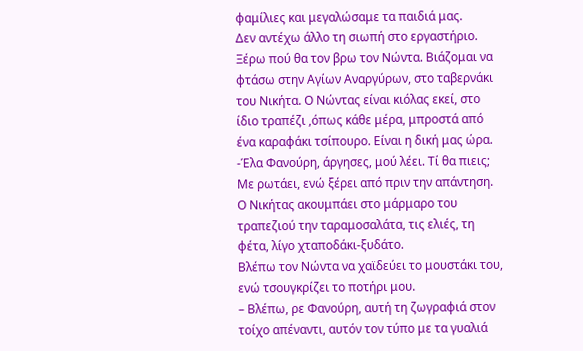φαμίλιες και μεγαλώσαμε τα παιδιά μας.
Δεν αντέχω άλλο τη σιωπή στο εργαστήριο. Ξέρω πού θα τον βρω τον Νώντα. Βιάζομαι να φτάσω στην Αγίων Αναργύρων, στο ταβερνάκι του Νικήτα. Ο Νώντας είναι κιόλας εκεί, στο ίδιο τραπέζι ,όπως κάθε μέρα, μπροστά από ένα καραφάκι τσίπουρο. Είναι η δική μας ώρα.
-Έλα Φανούρη, άργησες, μού λέει. Τί θα πιεις; Με ρωτάει, ενώ ξέρει από πριν την απάντηση.
Ο Νικήτας ακουμπάει στο μάρμαρο του τραπεζιού την ταραμοσαλάτα, τις ελιές, τη φέτα, λίγο χταποδάκι-ξυδάτο.
Βλέπω τον Νώντα να χαϊδεύει το μουστάκι του, ενώ τσουγκρίζει το ποτήρι μου.
– Βλέπω, ρε Φανούρη, αυτή τη ζωγραφιά στον τοίχο απέναντι, αυτόν τον τύπο με τα γυαλιά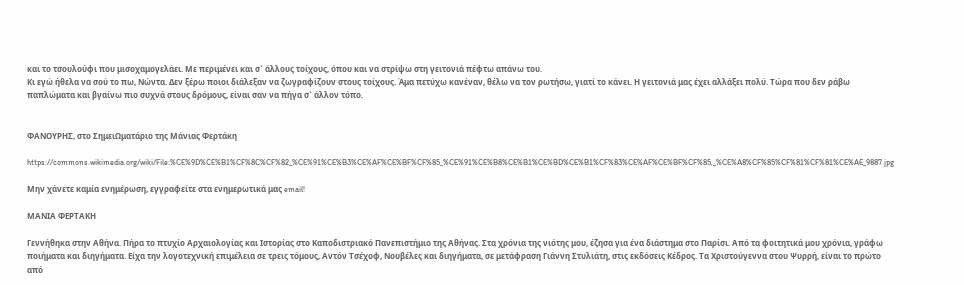και το τσουλούφι που μισοχαμογελάει. Με περιμένει και σ` άλλους τοίχους, όπου και να στρίψω στη γειτονιά πέφτω απάνω του.
Κι εγώ ήθελα να σού το πω, Νώντα. Δεν ξέρω ποιοι διάλεξαν να ζωγραφίζουν στους τοίχους. Άμα πετύχω κανέναν, θέλω να τον ρωτήσω, γιατί το κάνει. Η γειτονιά μας έχει αλλάξει πολύ. Τώρα που δεν ράβω παπλώματα και βγαίνω πιο συχνά στους δρόμους, είναι σαν να πήγα σ` άλλον τόπο.


ΦΑΝΟΥΡΗΣ, στο ΣημειΩματάριο της Μάνιας Φερτάκη

https://commons.wikimedia.org/wiki/File:%CE%9D%CE%B1%CF%8C%CF%82_%CE%91%CE%B3%CE%AF%CE%BF%CF%85_%CE%91%CE%B8%CE%B1%CE%BD%CE%B1%CF%83%CE%AF%CE%BF%CF%85,_%CE%A8%CF%85%CF%81%CF%81%CE%AE_9887.jpg

Μην χάνετε καμία ενημέρωση, εγγραφείτε στα ενημερωτικά μας email!

ΜΑΝΙΑ ΦΕΡΤΑΚΗ

Γεννήθηκα στην Αθήνα. Πήρα το πτυχίο Αρχαιολογίας και Ιστορίας στο Καποδιστριακό Πανεπιστήμιο της Αθήνας. Στα χρόνια της νιότης μου, έζησα για ένα διάστημα στο Παρίσι. Από τα φοιτητικά μου χρόνια, γράφω ποιήματα και διηγήματα. Είχα την λογοτεχνική επιμέλεια σε τρεις τόμους, Αντόν Τσέχοφ, Νουβέλες και διηγήματα, σε μετάφραση Γιάννη Στυλιάτη, στις εκδόσεις Κέδρος. Τα Χριστούγεννα στου Ψυρρή, είναι το πρώτο από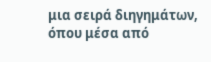μια σειρά διηγημάτων, όπου μέσα από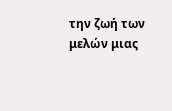την ζωή των μελών μιας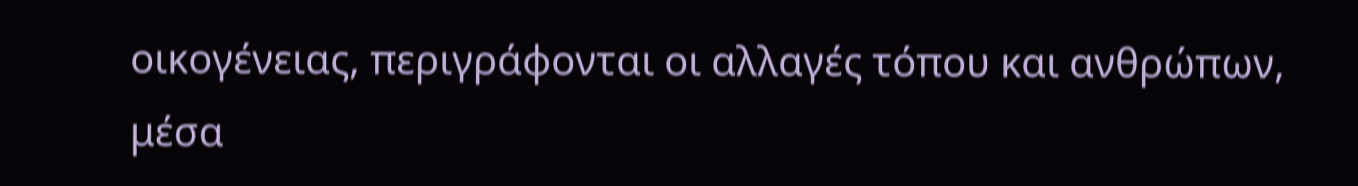οικογένειας, περιγράφονται οι αλλαγές τόπου και ανθρώπων, μέσα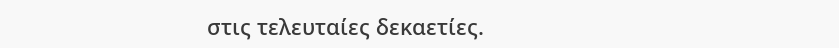στις τελευταίες δεκαετίες.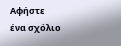Αφήστε ένα σχόλιο